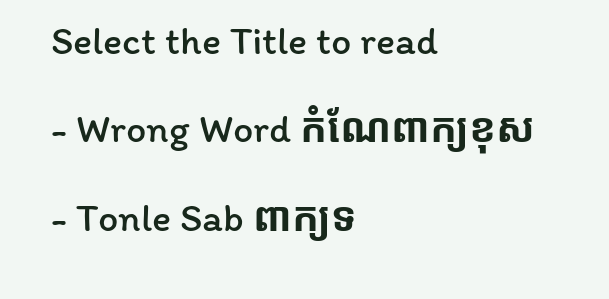Select the Title to read
- Wrong Word កំណែពាក្យខុស
- Tonle Sab ពាក្យទ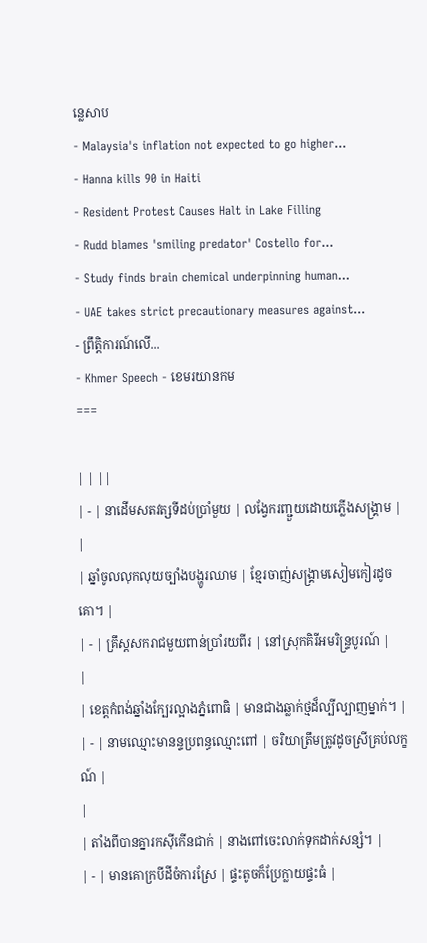ន្លេសាប
- Malaysia's inflation not expected to go higher...
- Hanna kills 90 in Haiti
- Resident Protest Causes Halt in Lake Filling
- Rudd blames 'smiling predator' Costello for...
- Study finds brain chemical underpinning human...
- UAE takes strict precautionary measures against...
- ព្រឹត្តិការណ៍លើ...
- Khmer Speech - ខេមរយានកម
===

| | ||
| - | នាដើមសតវត្សទីដប់ប្រាំមួយ | លង្វែករញ្ជួយដោយភ្លើងសង្រ្គាម |
|
| ឆ្នាំចូលលុកលុយច្បាំងបង្ហូរឈាម | ខ្មែរចាញ់សង្រ្គាមសៀមកៀរដូចគោ។ |
| - | គ្រឹស្ដសករាជមួយពាន់ប្រាំរយពីរ | នៅស្រុកគិរីអមរិន្រ្ទបូរណ៍ |
|
| ខេត្តកំពង់ឆ្នាំងក្បែរល្អាងភ្នំពោធិ | មានជាងឆ្លាក់ថ្មដ៏ល្បីល្បាញម្នាក់។ |
| - | នាមឈ្មោះមានន្ទប្រពន្ធឈ្មោះពៅ | ចរិយាត្រឹមត្រូវដូចស្រីគ្រប់លក្ខណ៍ |
|
| តាំងពីបានគ្នារកស៊ីកើនជាក់ | នាងពៅចេះលាក់ទុកដាក់សន្សំ។ |
| - | មានគោក្របីដីចំការស្រែ | ផ្ទះតូចក៏ប្រែក្លាយផ្ទះធំ |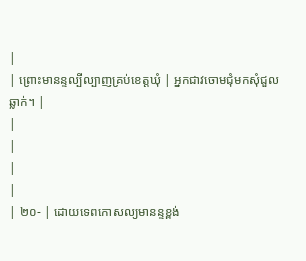|
| ព្រោះមានន្ទល្បីល្បាញគ្រប់ខេត្តឃុំ | អ្នកជាវចោមជុំមកសុំជួលឆ្លាក់។ |
|
|
|
|
| ២០- | ដោយទេពកោសល្យមានន្ទខ្ពង់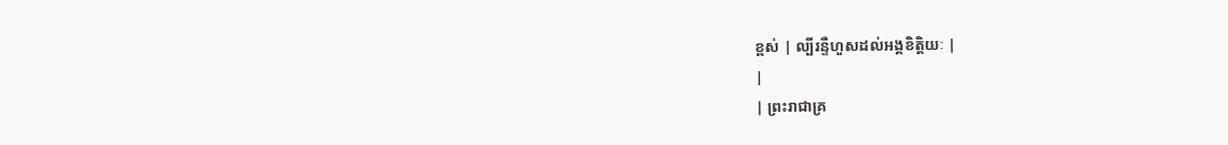ខ្ពស់ | ល្បីរន្ទឺហួសដល់អង្គខិត្តិយៈ |
|
| ព្រះរាជាគ្រ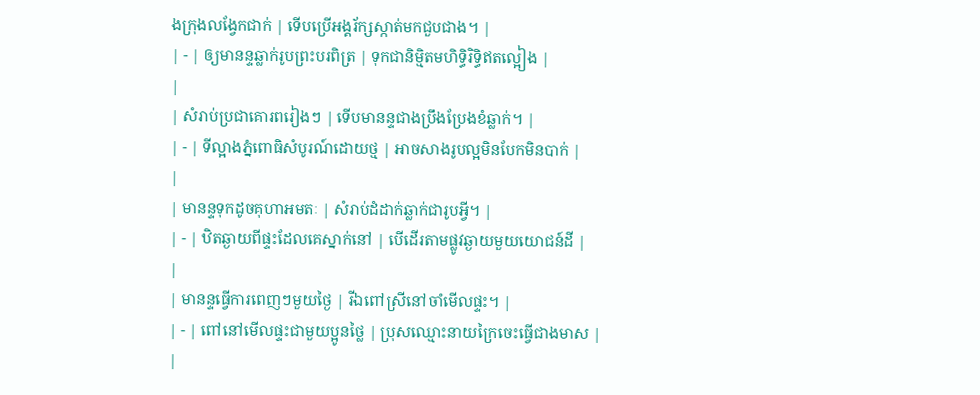ងក្រុងលង្វែកជាក់ | ទើបប្រើអង្គរ័ក្សស្កាត់មកជួបជាង។ |
| - | ឲ្យមានន្ទឆ្លាក់រូបព្រះបរពិត្រ | ទុកជានិម្មិតមហិទ្ធិរិទ្ធិឥតល្អៀង |
|
| សំរាប់ប្រជាគោរពរៀងៗ | ទើបមានន្ទជាងប្រឹងប្រែងខំឆ្លាក់។ |
| - | ទីល្អាងភ្នំពោធិសំបូរណ៍ដោយថ្ម | អាចសាងរូបល្អមិនបែកមិនបាក់ |
|
| មានន្ទទុកដូចគុហាអមតៈ | សំរាប់ដំដាក់ឆ្លាក់ជារូបអ្វី។ |
| - | ឋិតឆ្ងាយពីផ្ទះដែលគេស្នាក់នៅ | បើដើរតាមផ្លូវឆ្ងាយមួយយោជន៍ដី |
|
| មានន្ទធ្វើការពេញៗមួយថ្ងៃ | រីឯពៅស្រីនៅចាំមើលផ្ទះ។ |
| - | ពៅនៅមើលផ្ទះជាមួយប្អូនថ្លៃ | ប្រុសឈ្មោះនាយក្រៃចេះធ្វើជាងមាស |
|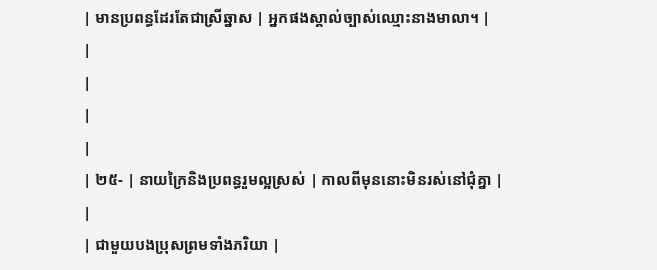| មានប្រពន្ធដែរតែជាស្រីឆ្នាស | អ្នកផងស្គាល់ច្បាស់ឈ្មោះនាងមាលា។ |
|
|
|
|
| ២៥- | នាយក្រៃនិងប្រពន្ធរួមល្អស្រស់ | កាលពីមុននោះមិនរស់នៅជុំគ្នា |
|
| ជាមួយបងប្រុសព្រមទាំងភរិយា |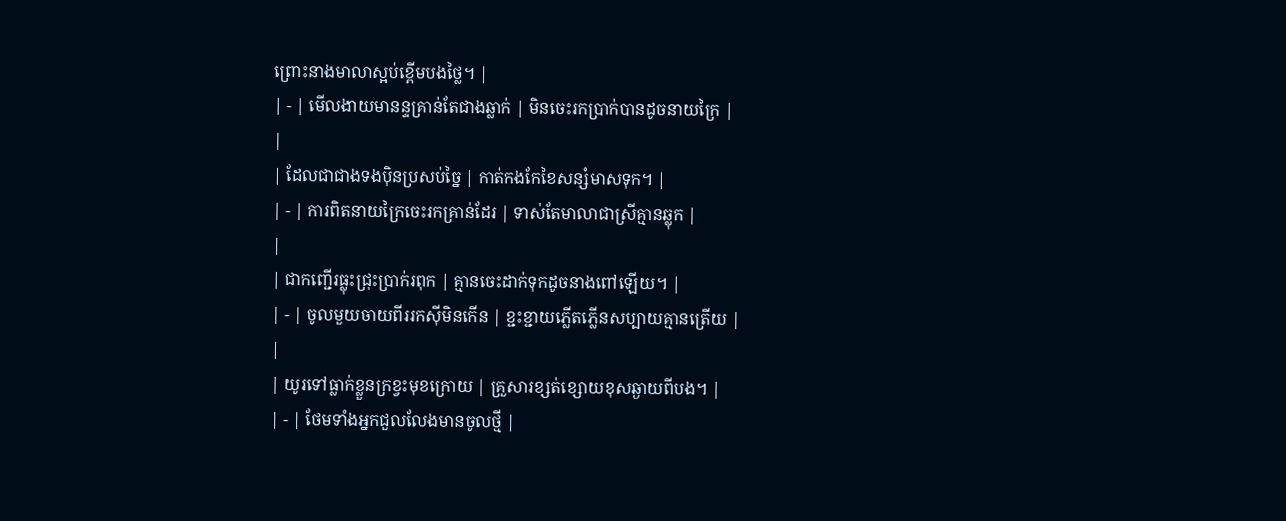ព្រោះនាងមាលាស្អប់ខ្ពើមបងថ្លៃ។ |
| - | មើលងាយមានន្ទគ្រាន់តែជាងឆ្លាក់ | មិនចេះរកប្រាក់បានដូចនាយក្រៃ |
|
| ដែលជាជាងទងប៉ិនប្រសប់ច្នៃ | កាត់កងកែខៃសន្សំមាសទុក។ |
| - | ការពិតនាយក្រៃចេះរកគ្រាន់ដែរ | ទាស់តែមាលាជាស្រីគ្មានឆ្លុក |
|
| ជាកញ្ជើរធ្លុះជ្រុះប្រាក់រពុក | គ្មានចេះដាក់ទុកដូចនាងពៅឡើយ។ |
| - | ចូលមួយចាយពីររកស៊ីមិនកើន | ខ្ជះខ្ជាយភ្លើតភ្លើនសប្បាយគ្មានត្រើយ |
|
| យូរទៅធ្លាក់ខ្លួនក្រខ្វះមុខក្រោយ | គ្រួសារខ្សត់ខ្សោយខុសឆ្ងាយពីបង។ |
| - | ថែមទាំងអ្នកជួលលែងមានចូលថ្មី |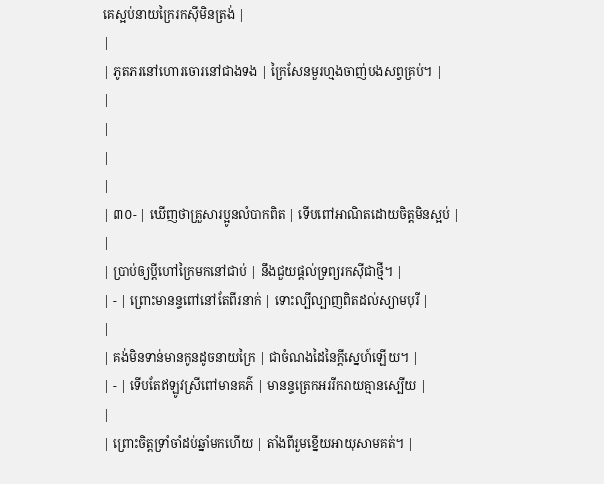គេស្អប់នាយក្រៃរកស៊ីមិនត្រង់ |
|
| ភូតភរនៅហោរចោរនៅជាងទង | ក្រៃសែនមួរហ្មងចាញ់បងសព្វគ្រប់។ |
|
|
|
|
| ៣០- | ឃើញថាគ្រួសារប្អូនលំបាកពិត | ទើបពៅអាណិតដោយចិត្តមិនស្អប់ |
|
| ប្រាប់ឲ្យប្ដីហៅក្រៃមកនៅជាប់ | នឹងជួយផ្ដល់ទ្រព្យរកស៊ីជាថ្មី។ |
| - | ព្រោះមានន្ទពៅនៅតែពីរនាក់ | ទោះល្បីល្បាញពិតដល់ស្យាមបុរី |
|
| គង់មិនទាន់មានកូនដូចនាយក្រៃ | ជាចំណងដៃនៃក្ដីស្នេហ៍ឡើយ។ |
| - | ទើបតែឥឡូវស្រីពៅមានគភ៌ | មានន្ទត្រេកអររីករាយគ្មានស្បើយ |
|
| ព្រោះចិត្តទ្រាំចាំដប់ឆ្នាំមកហើយ | តាំងពីរួមខ្នើយអាយុសាមគត់។ |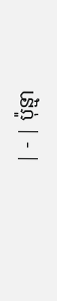| - | ប៉ុន្មា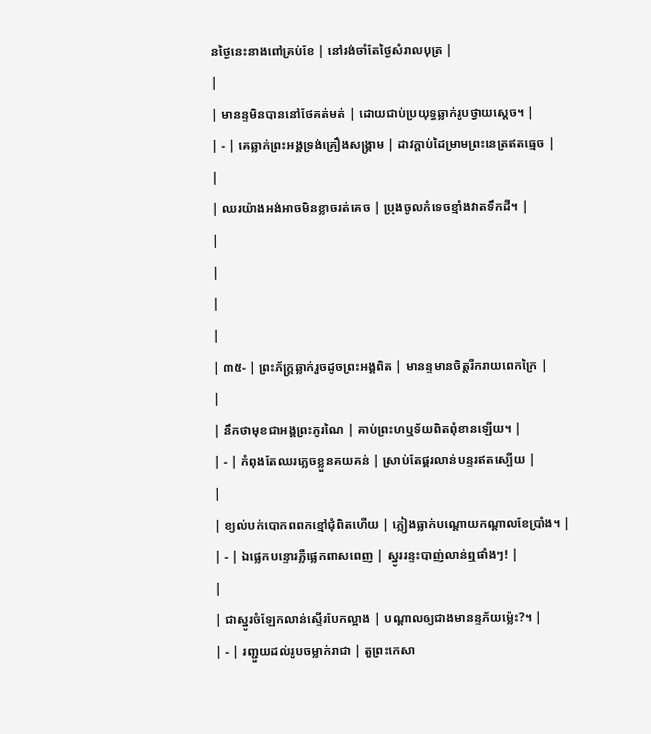នថ្ងៃនេះនាងពៅគ្រប់ខែ | នៅរង់ចាំតែថ្ងៃសំរាលបុត្រ |
|
| មានន្ទមិនបាននៅថែគត់មត់ | ដោយជាប់ប្រយុទ្ធឆ្លាក់រូបថ្វាយស្ដេច។ |
| - | គេឆ្លាក់ព្រះអង្គទ្រង់គ្រឿងសង្រ្គាម | ដាវក្ដាប់ដៃម្រាមព្រះនេត្រឥតធ្មេច |
|
| ឈរយ៉ាងអង់អាចមិនខ្លាចរត់គេច | ប្រុងចូលកំទេចខ្មាំងវាតទឹកដី។ |
|
|
|
|
| ៣៥- | ព្រះភ័ក្រ្តឆ្លាក់រួចដូចព្រះអង្គពិត | មានន្ទមានចិត្តរីករាយពេកក្រៃ |
|
| នឹកថាមុខជាអង្គព្រះភូរណៃ | គាប់ព្រះហឬទ័យពិតពុំខានឡើយ។ |
| - | កំពុងតែឈរភ្លេចខ្លួនគយគន់ | ស្រាប់តែផ្គរលាន់បន្ទរឥតស្បើយ |
|
| ខ្យល់បក់បោកពពកខ្មៅជុំពិតហើយ | ភ្លៀងធ្លាក់បណ្ដោយកណ្ដាលខែប្រាំង។ |
| - | ឯផ្លេកបន្ទោរភ្លឺផ្លេកពាសពេញ | ស្នូររន្ទះបាញ់លាន់ឮផាំងៗ! |
|
| ជាស្នូរចំឡែកលាន់ស្ទើរបែកល្អាង | បណ្ដាលឲ្យជាងមានន្ទភ័យម៉្លេះ?។ |
| - | រញ្ជួយដល់រូបចម្លាក់រាជា | តួព្រះកេសា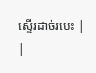ស្ទើរដាច់របេះ |
|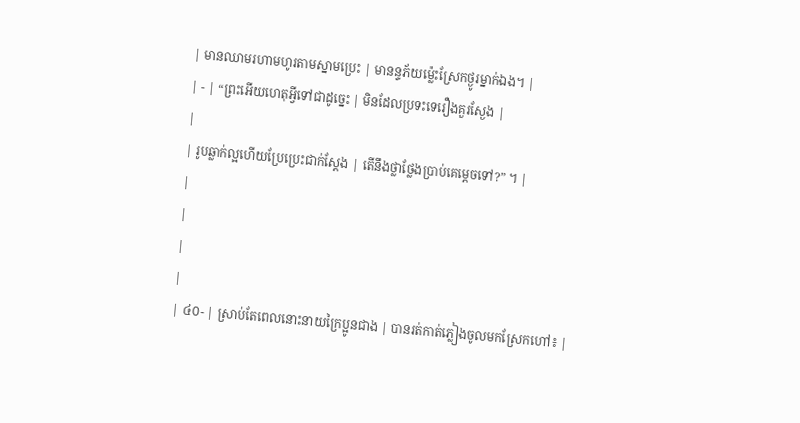| មានឈាមរហាមហូរតាមស្នាមប្រេះ | មានន្ទភ័យម៉្លេះស្រែកថ្ងូរម្នាក់ឯង។ |
| - | “ព្រះអើយហេតុអ្វីទៅជាដូច្នេះ | មិនដែលប្រទះទេរឿងគួរស្ងែង |
|
| រូបឆ្លាក់ល្អហើយប្រែប្រេះជាក់ស្ដែង | តើនឹងថ្លាថ្លែងប្រាប់គេម្ដេចទៅ?” ។ |
|
|
|
|
| ៤០- | ស្រាប់តែពេលនោះនាយក្រៃប្អូនជាង | បានរត់កាត់ភ្លៀងចូលមកស្រែកហៅ៖ |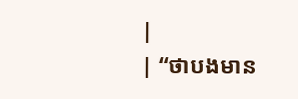|
| “ថាបងមាន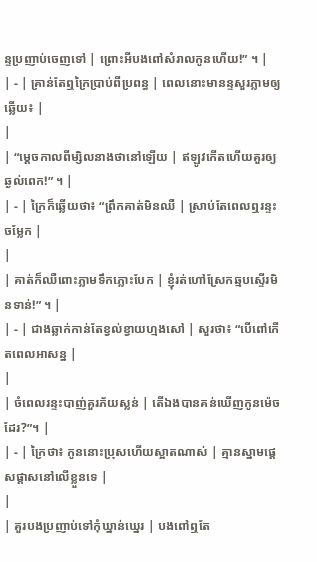ន្ទប្រញាប់ចេញទៅ | ព្រោះអីបងពៅសំរាលកូនហើយ!” ។ |
| - | គ្រាន់តែឮក្រៃប្រាប់ពីប្រពន្ធ | ពេលនោះមានន្ទសួរភ្លាមឲ្យឆ្លើយ៖ |
|
| “ម្ដេចកាលពីម្សិលនាងថានៅឡើយ | ឥឡូវកើតហើយគួរឲ្យឆ្ងល់ពេក!” ។ |
| - | ក្រៃក៏ឆ្លើយថា៖ “ព្រឹកគាត់មិនឈឺ | ស្រាប់តែពេលឮរន្ទះចម្លែក |
|
| គាត់ក៏ឈឺពោះភ្លាមទឹកភ្លោះបែក | ខ្ញុំរត់ហៅស្រែកឆ្មបស្ទើរមិនទាន់!” ។ |
| - | ជាងឆ្លាក់កាន់តែខ្វល់ខ្វាយហ្មងសៅ | សួរថា៖ “បើពៅកើតពេលអាសន្ន |
|
| ចំពេលរន្ទះបាញ់គួរភ័យស្លន់ | តើឯងបានគន់ឃើញកូនម៉េចដែរ?”។ |
| - | ក្រៃថា៖ កូននោះប្រុសហើយស្អាតណាស់ | គ្មានស្នាមផ្ដេសផ្ដាសនៅលើខ្លួនទេ |
|
| គួរបងប្រញាប់ទៅកុំឃ្នាន់ឃ្នេរ | បងពៅឮតែ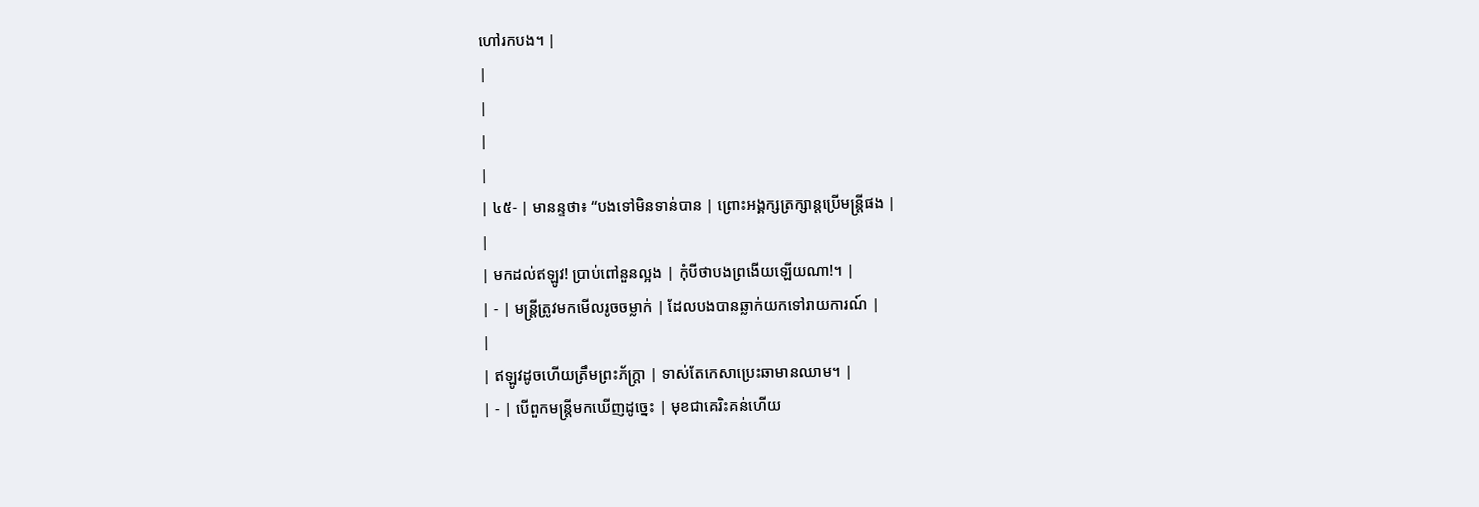ហៅរកបង។ |
|
|
|
|
| ៤៥- | មានន្ទថា៖ “បងទៅមិនទាន់បាន | ព្រោះអង្គក្សត្រក្សាន្តប្រើមន្ត្រីផង |
|
| មកដល់ឥឡូវ! ប្រាប់ពៅនួនល្អង | កុំបីថាបងព្រងើយឡើយណា!។ |
| - | មន្ត្រីត្រូវមកមើលរូចចម្លាក់ | ដែលបងបានឆ្លាក់យកទៅរាយការណ៍ |
|
| ឥឡូវដូចហើយត្រឹមព្រះភ័ក្រ្តា | ទាស់តែកេសាប្រេះឆាមានឈាម។ |
| - | បើពួកមន្ត្រីមកឃើញដូច្នេះ | មុខជាគេរិះគន់ហើយ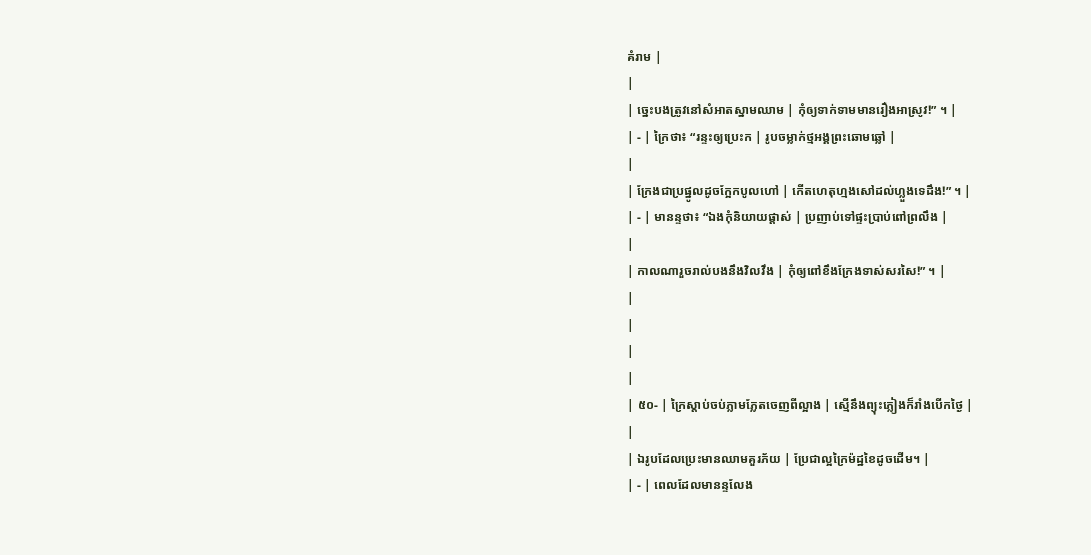គំរាម |
|
| ច្នេះបងត្រូវនៅសំអាតស្នាមឈាម | កុំឲ្យទាក់ទាមមានរឿងអាស្រូវ!” ។ |
| - | ក្រៃថា៖ “រន្ទះឲ្យប្រេះក | រូបចម្លាក់ថ្មអង្គព្រះឆោមឆ្លៅ |
|
| ក្រែងជាប្រផ្នូលដូចក្អែកបូលហៅ | កើតហេតុហ្មងសៅដល់ហ្លួងទេដឹង!” ។ |
| - | មានន្ទថា៖ “ឯងកុំនិយាយផ្ដាស់ | ប្រញាប់ទៅផ្ទះប្រាប់ពៅព្រលឹង |
|
| កាលណារួចរាល់បងនឹងវិលវឹង | កុំឲ្យពៅខឹងក្រែងទាស់សរសៃ!” ។ |
|
|
|
|
| ៥០- | ក្រៃស្ដាប់ចប់ភ្លាមភ្លែតចេញពីល្អាង | ស្មើនឹងព្យុះភ្លៀងក៏រាំងបើកថ្ងៃ |
|
| ឯរូបដែលប្រេះមានឈាមគួរភ័យ | ប្រែជាល្អក្រៃម៉ដ្ឋខៃដូចដើម។ |
| - | ពេលដែលមានន្ទលែង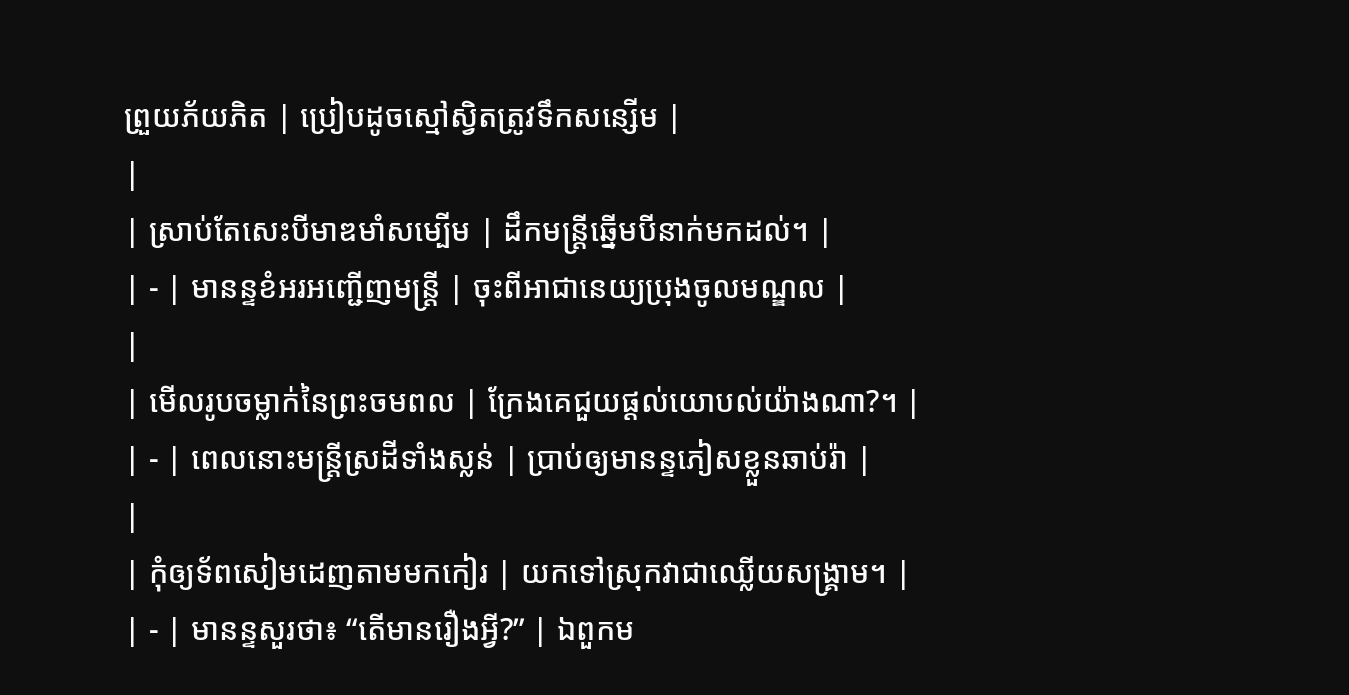ព្រួយភ័យភិត | ប្រៀបដូចស្មៅស្វិតត្រូវទឹកសន្សើម |
|
| ស្រាប់តែសេះបីមាឌមាំសម្បើម | ដឹកមន្ត្រីឆ្នើមបីនាក់មកដល់។ |
| - | មានន្ទខំអរអញ្ជើញមន្ត្រី | ចុះពីអាជានេយ្យប្រុងចូលមណ្ឌល |
|
| មើលរូបចម្លាក់នៃព្រះចមពល | ក្រែងគេជួយផ្ដល់យោបល់យ៉ាងណា?។ |
| - | ពេលនោះមន្ត្រីស្រដីទាំងស្លន់ | ប្រាប់ឲ្យមានន្ទភៀសខ្លួនឆាប់រ៉ា |
|
| កុំឲ្យទ័ពសៀមដេញតាមមកកៀរ | យកទៅស្រុកវាជាឈ្លើយសង្រ្គាម។ |
| - | មានន្ទសួរថា៖ “តើមានរឿងអ្វី?” | ឯពួកម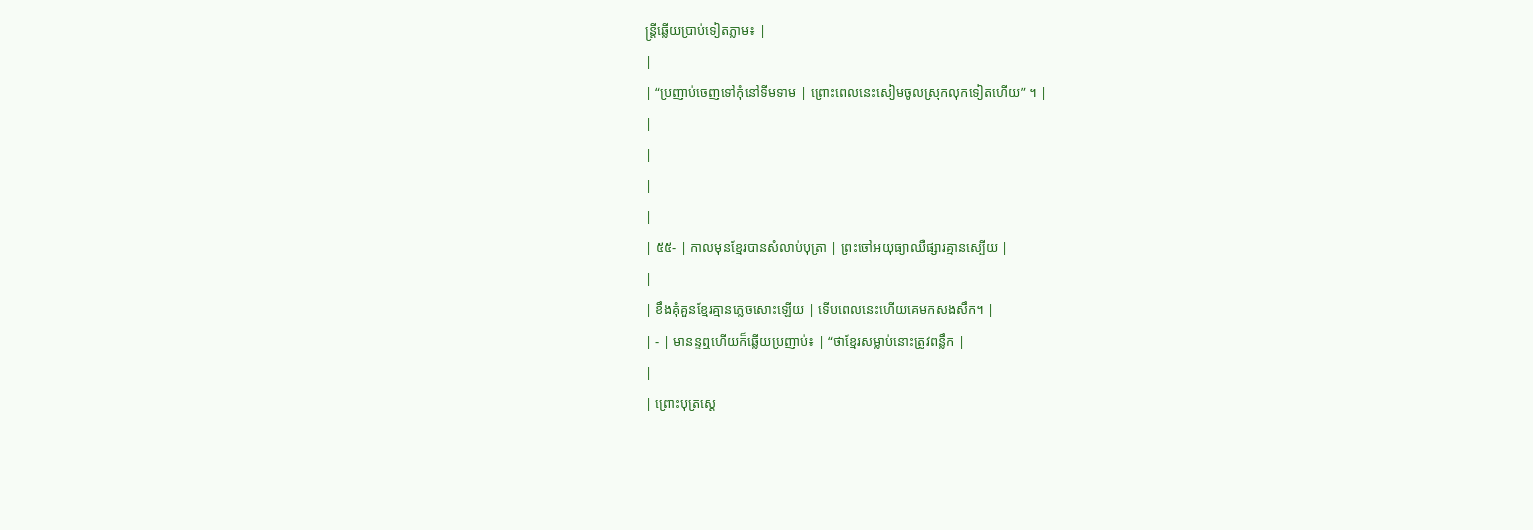ន្ត្រីឆ្លើយប្រាប់ទៀតភ្លាម៖ |
|
| “ប្រញាប់ចេញទៅកុំនៅទីមទាម | ព្រោះពេលនេះសៀមចូលស្រុកលុកទៀតហើយ” ។ |
|
|
|
|
| ៥៥- | កាលមុនខ្មែរបានសំលាប់បុត្រា | ព្រះចៅអយុធ្យាឈឺផ្សារគ្មានស្បើយ |
|
| ខឹងគុំគួនខ្មែរគ្មានភ្លេចសោះឡើយ | ទើបពេលនេះហើយគេមកសងសឹក។ |
| - | មានន្ទឮហើយក៏ឆ្លើយប្រញាប់៖ | “ថាខ្មែរសម្លាប់នោះត្រូវពន្លឹក |
|
| ព្រោះបុត្រស្ដេ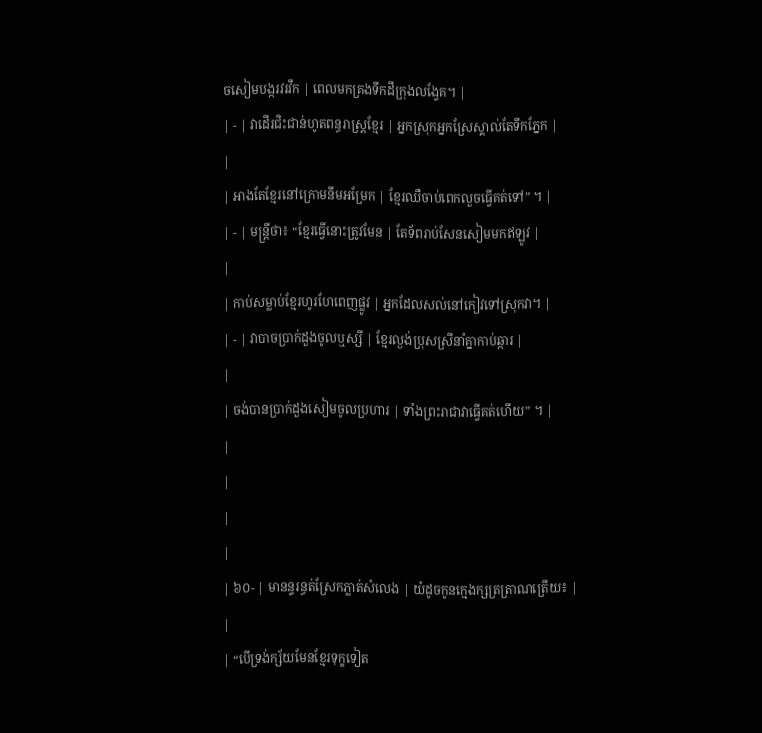ចសៀមបង្ករវរវឹក | ពេលមកគ្រងទឹកដីក្រុងលង្វែគ។ |
| - | វាដើរជិះជាន់ហូតពន្ធរាស្រ្តខ្មែរ | អ្នកស្រុកអ្នកស្រែស្គាល់តែទឹកភ្នែក |
|
| អាងតែខ្មែរនៅក្រោមនឹមអម្រែក | ខ្មែរឈឺចាប់ពេកលួចធ្វើគត់ទៅ” ។ |
| - | មន្ត្រីថា៖ “ខ្មែរធ្វើនោះត្រូវមែន | តែទ័ពរាប់សែនសៀមមកឥឡូវ |
|
| កាប់សម្លាប់ខ្មែរហូរហែពេញផ្លូវ | អ្នកដែលសល់នៅកៀវទៅស្រុកវា។ |
| - | វាបាចប្រាក់ដួងចូលឬស្សី | ខ្មែរល្ងង់ប្រុសស្រីនាំគ្នាកាប់ឆ្ការ |
|
| ចង់បានប្រាក់ដួងសៀមចូលប្រហារ | ទាំងព្រះរាជាវាធ្វើគត់ហើយ” ។ |
|
|
|
|
| ៦០- | មានន្ទរន្ធត់ស្រែកភ្លាត់សំលេង | យំដូចកូនក្មេងក្សត្រត្រាណត្រើយ៖ |
|
| “បើទ្រង់ក្ស័យមែនខ្មែរទុក្ខទៀត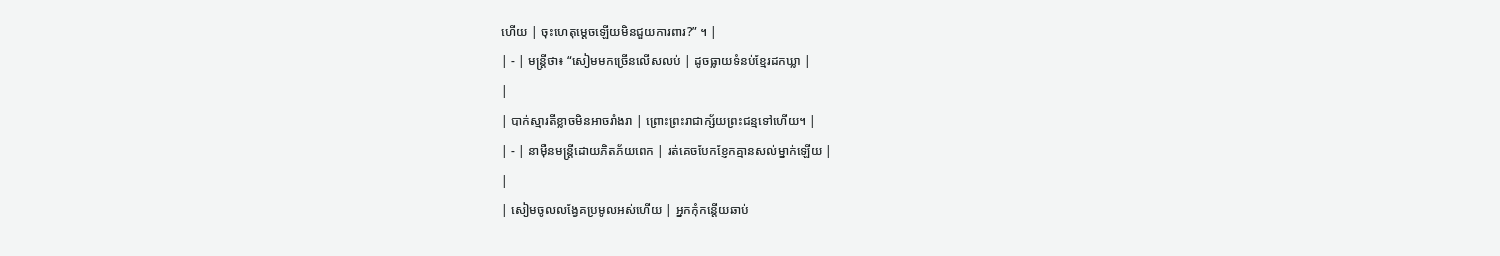ហើយ | ចុះហេតុម្ដេចឡើយមិនជួយការពារ?” ។ |
| - | មន្ត្រីថា៖ “សៀមមកច្រើនលើសលប់ | ដូចធ្លាយទំនប់ខ្មែរដកឃ្លា |
|
| បាក់ស្មារតីខ្លាចមិនអាចរាំងរា | ព្រោះព្រះរាជាក្ស័យព្រះជន្មទៅហើយ។ |
| - | នាម៉ឺនមន្ត្រីដោយភិតភ័យពេក | រត់គេចបែកខ្ញែកគ្មានសល់ម្នាក់ឡើយ |
|
| សៀមចូលលង្វែគប្រមូលអស់ហើយ | អ្នកកុំកន្តើយឆាប់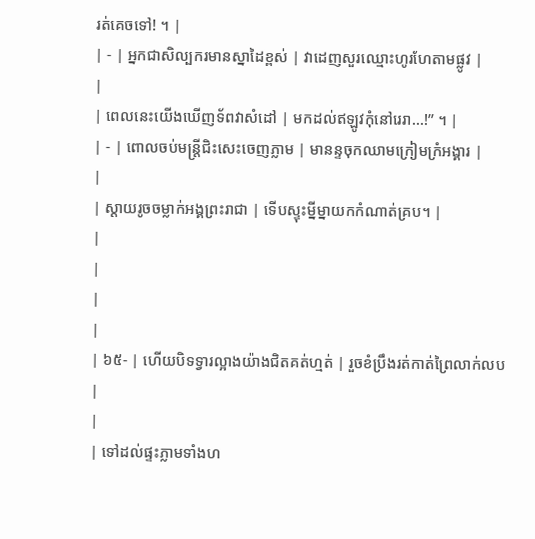រត់គេចទៅ! ។ |
| - | អ្នកជាសិល្បករមានស្នាដៃខ្ពស់ | វាដេញសួរឈ្មោះហូរហែតាមផ្លូវ |
|
| ពេលនេះយើងឃើញទ័ពវាសំដៅ | មកដល់ឥឡូវកុំនៅរេរា...!” ។ |
| - | ពោលចប់មន្ត្រីជិះសេះចេញភ្លាម | មានន្ទចុកឈាមក្រៀមក្រំអង្គារ |
|
| ស្ដាយរូចចម្លាក់អង្គព្រះរាជា | ទើបស្ទុះម្នីម្នាយកកំណាត់គ្រប។ |
|
|
|
|
| ៦៥- | ហើយបិទទ្វារល្អាងយ៉ាងជិតគត់ហ្មត់ | រួចខំប្រឹងរត់កាត់ព្រៃលាក់លប |
|
| ទៅដល់ផ្ទះភ្លាមទាំងហ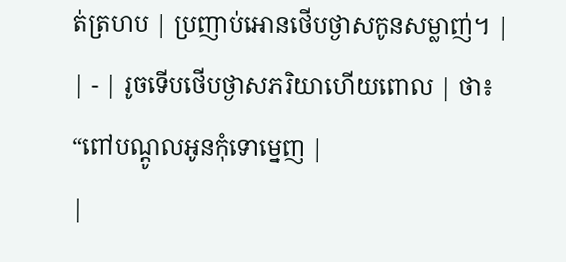ត់ត្រហប | ប្រញាប់អោនថើបថ្ងាសកូនសម្លាញ់។ |
| - | រូចទើបថើបថ្ងាសភរិយាហើយពោល | ថា៖ “ពៅបណ្ដូលអូនកុំទោម្នេញ |
|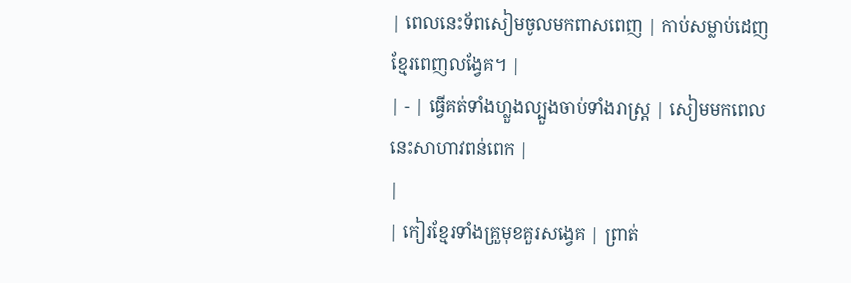| ពេលនេះទ័ពសៀមចូលមកពាសពេញ | កាប់សម្លាប់ដេញខ្មែរពេញលង្វែគ។ |
| - | ធ្វើគត់ទាំងហ្លួងល្បួងចាប់ទាំងរាស្រ្ត | សៀមមកពេលនេះសាហាវពន់ពេក |
|
| កៀរខ្មែរទាំងគ្រួមុខគួរសង្វេគ | ព្រាត់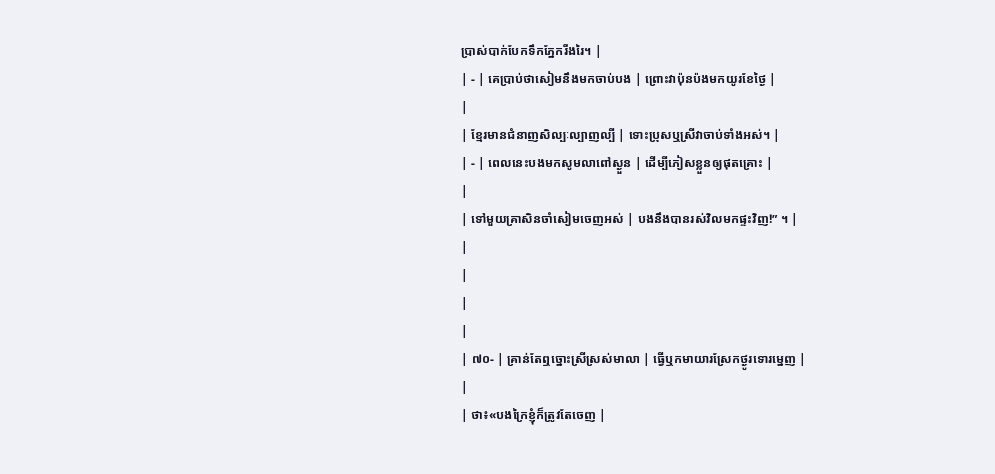ប្រាស់បាក់បែកទឹកភ្នែករីងរៃ។ |
| - | គេប្រាប់ថាសៀមនឹងមកចាប់បង | ព្រោះវាប៉ុនប៉ងមកយូរខែថ្ងៃ |
|
| ខ្មែរមានជំនាញសិល្បៈល្បាញល្បី | ទោះប្រុសឬស្រីវាចាប់ទាំងអស់។ |
| - | ពេលនេះបងមកសូមលាពៅស្ងួន | ដើម្បីភៀសខ្លួនឲ្យផុតគ្រោះ |
|
| ទៅមួយគ្រាសិនចាំសៀមចេញអស់ | បងនឹងបានរស់វិលមកផ្ទះវិញ!” ។ |
|
|
|
|
| ៧០- | គ្រាន់តែឮច្នោះស្រីស្រស់មាលា | ធ្វើឬកមាយារស្រែកថ្ងូរទោរម្នេញ |
|
| ថា៖«បងក្រៃខ្ញុំក៏ត្រូវតែចេញ |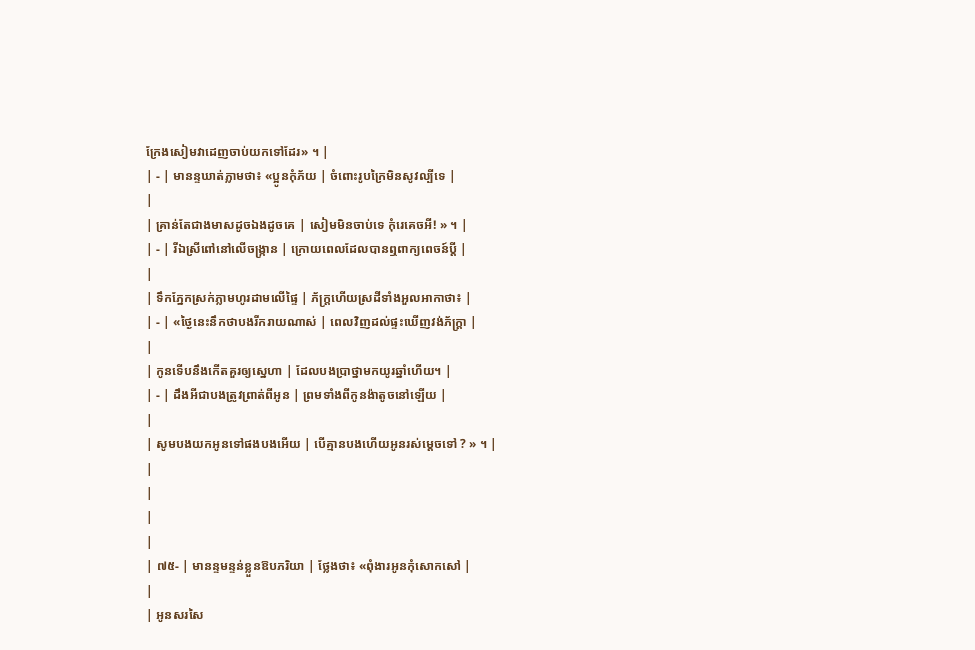ក្រែងសៀមវាដេញចាប់យកទៅដែរ» ។ |
| - | មានន្ទឃាត់ភ្លាមថា៖ «ប្អូនកុំភ័យ | ចំពោះរូបក្រៃមិនសូវល្បីទេ |
|
| គ្រាន់តែជាងមាសដូចឯងដូចគេ | សៀមមិនចាប់ទេ កុំរេគេចអី! » ។ |
| - | រីឯស្រីពៅនៅលើចង្រ្កាន | ក្រោយពេលដែលបានឮពាក្យពេចន៍ប្ដី |
|
| ទឹកភ្នែកស្រក់ភ្លាមហូរដាមលើផ្ទៃ | ភ័ក្រ្តហើយស្រដីទាំងអួលអាកាថា៖ |
| - | «ថ្ងៃនេះនឹកថាបងរីករាយណាស់ | ពេលវិញដល់ផ្ទះឃើញវង់ភ័ក្រ្តា |
|
| កូនទើបនឹងកើតគួរឲ្យស្នេហា | ដែលបងប្រាថ្នាមកយូរឆ្នាំហើយ។ |
| - | ដឹងអីជាបងត្រូវព្រាត់ពីអូន | ព្រមទាំងពីកូនង៉ាតូចនៅឡើយ |
|
| សូមបងយកអូនទៅផងបងអើយ | បើគ្មានបងហើយអូនរស់ម្ដេចទៅ ? » ។ |
|
|
|
|
| ៧៥- | មានន្ទមន្ទន់ខ្លួនឱបភរិយា | ថ្លែងថា៖ «ពុំងារអូនកុំសោកសៅ |
|
| អូនសរសៃ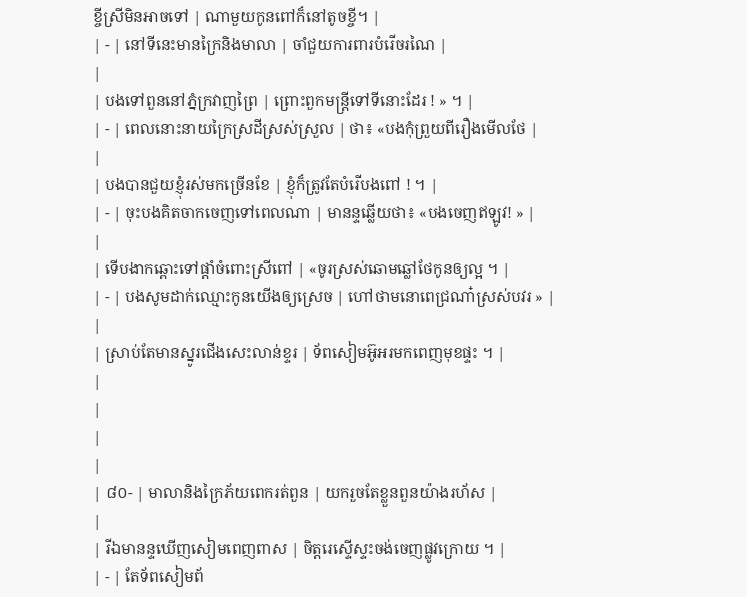ខ្ចីស្រីមិនអាចទៅ | ណាមួយកូនពៅក៏នៅតូចខ្ចី។ |
| - | នៅទីនេះមានក្រៃនិងមាលា | ចាំជួយការពារបំរើចរណៃ |
|
| បងទៅពួននៅភ្នំក្រវាញព្រៃ | ព្រោះពួកមន្ត្រីទៅទីនោះដែរ ! » ។ |
| - | ពេលនោះនាយក្រៃស្រដីស្រស់ស្រួល | ថា៖ «បងកុំព្រួយពីរឿងមើលថែ |
|
| បងបានជួយខ្ញុំរស់មកច្រើនខែ | ខ្ញុំក៏ត្រូវតែបំរើបងពៅ ! ។ |
| - | ចុះបងគិតចាកចេញទៅពេលណា | មានន្ទឆ្លើយថា៖ «បងចេញឥឡូវ! » |
|
| ទើបងាកឆ្ពោះទៅផ្ដាំចំពោះស្រីពៅ | «ចូរស្រស់ឆោមឆ្លៅថែកូនឲ្យល្អ ។ |
| - | បងសូមដាក់ឈ្មោះកូនយើងឲ្យស្រេច | ហៅថាមនោពេជ្រណា៎ស្រស់បវរ » |
|
| ស្រាប់តែមានស្នូរជើងសេះលាន់ខ្ទរ | ទ័ពសៀមអ៊ូអរមកពេញមុខផ្ទះ ។ |
|
|
|
|
| ៨០- | មាលានិងក្រៃភ័យពេករត់ពួន | យករួចតែខ្លួនពួនយ៉ាងរហ័ស |
|
| រីឯមានន្ទឃើញសៀមពេញពាស | ចិត្តរេស្ទើស្ទះចង់ចេញផ្លូវក្រោយ ។ |
| - | តែទ័ពសៀមព័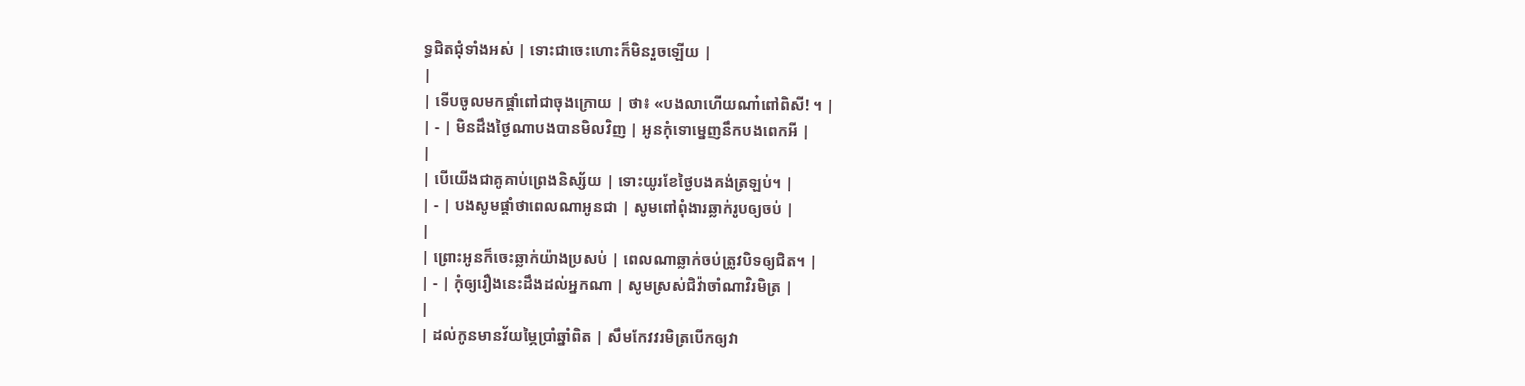ទ្ធជិតជុំទាំងអស់ | ទោះជាចេះហោះក៏មិនរួចឡើយ |
|
| ទើបចូលមកផ្ដាំពៅជាចុងក្រោយ | ថា៖ «បងលាហើយណា៎ពៅពិសី! ។ |
| - | មិនដឹងថ្ងៃណាបងបានមិលវិញ | អូនកុំទោម្នេញនឹកបងពេកអី |
|
| បើយើងជាគូគាប់ព្រេងនិស្ស័យ | ទោះយូរខែថ្ងៃបងគង់ត្រឡប់។ |
| - | បងសូមផ្ដាំថាពេលណាអូនជា | សូមពៅពុំងារឆ្លាក់រូបឲ្យចប់ |
|
| ព្រោះអូនក៏ចេះឆ្លាក់យ៉ាងប្រសប់ | ពេលណាឆ្លាក់ចប់ត្រូវបិទឲ្យជិត។ |
| - | កុំឲ្យរឿងនេះដឹងដល់អ្នកណា | សូមស្រស់ជិវ៉ាចាំណាវិរមិត្រ |
|
| ដល់កូនមានវ័យម្ភៃប្រាំឆ្នាំពិត | សឹមកែវវរមិត្របើកឲ្យវា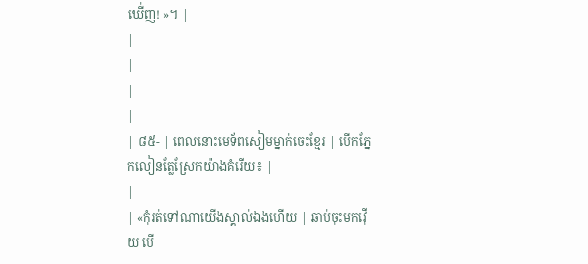ឃើ់ញ! »។ |
|
|
|
|
| ៨៥- | ពេលនោះមេទ័ពសៀមម្នាក់ចេះខ្មែរ | បើកភ្នែកលៀនត្លែស្រែកយ៉ាងគំរើយ៖ |
|
| «កុំរត់ទៅណាយើងស្គាល់ឯងហើយ | ឆាប់ចុះមកវ៉ើយ បើ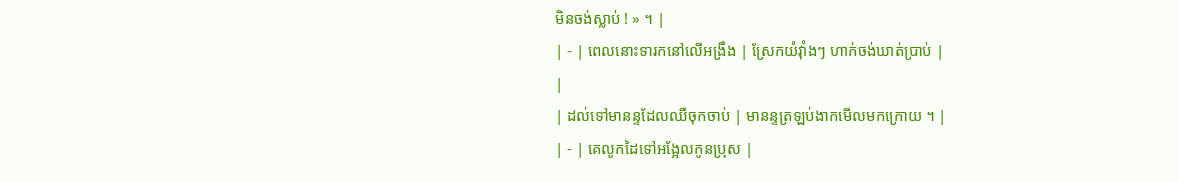មិនចង់ស្លាប់ ! » ។ |
| - | ពេលនោះទារកនៅលើអង្រឹង | ស្រែកយំវ៉ាំងៗ ហាក់ចង់ឃាត់ប្រាប់ |
|
| ដល់ទៅមានន្ទដែលឈឺចុកចាប់ | មានន្ទត្រឡប់ងាកមើលមកក្រោយ ។ |
| - | គេលូកដៃទៅអង្អែលកូនប្រុស |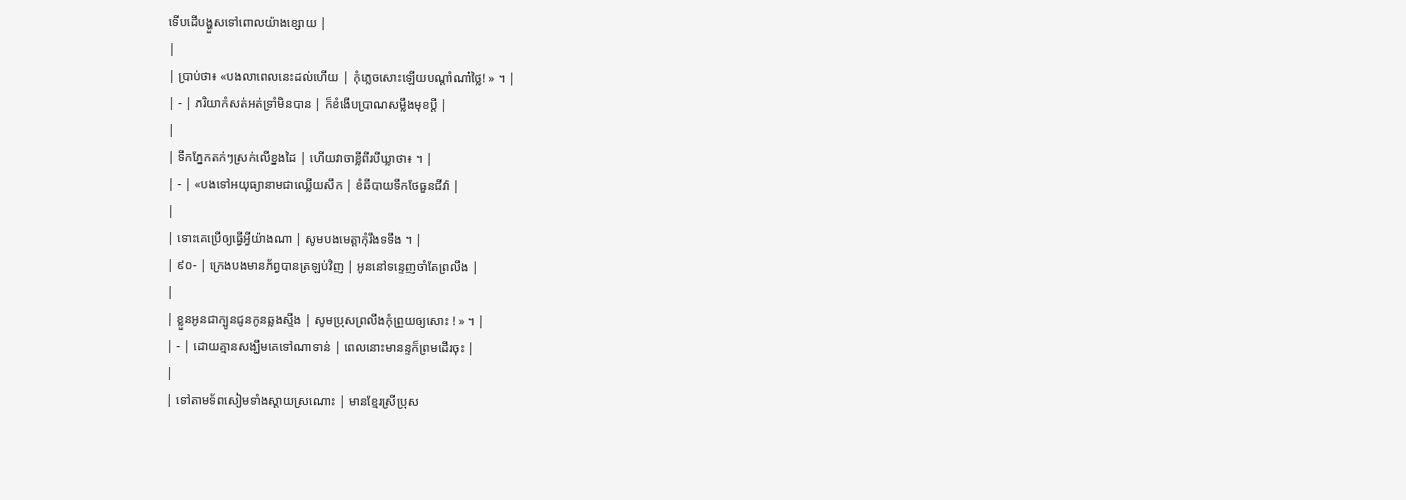ទើបដើបង្ហួសទៅពោលយ៉ាងខ្សោយ |
|
| ប្រាប់ថា៖ «បងលាពេលនេះដល់ហើយ | កុំភ្លេចសោះឡើយបណ្ដាំណា៎ថ្លៃ! » ។ |
| - | ភរិយាកំសត់អត់ទ្រាំមិនបាន | ក៏ខំងើបប្រាណសម្លឹងមុខប្ដី |
|
| ទឹកភ្នែកតក់ៗស្រក់លើខ្នងដៃ | ហើយវាចាខ្លីពីរបីឃ្លាថា៖ ។ |
| - | «បងទៅអយុធ្យានាមជាឈ្លើយសឹក | ខំឆីបាយទឹកថែធួនជីវ៉ា |
|
| ទោះគេប្រើឲ្យធ្វើអ្វីយ៉ាងណា | សូមបងមេត្តាកុំរឹងទទឹង ។ |
| ៩០- | ក្រេងបងមានភ័ព្វបានត្រឡប់វិញ | អូននៅទន្ទេញចាំតែព្រលឹង |
|
| ខ្លួនអូនជាក្បូនជូនកូនឆ្លងស្ទឹង | សូមប្រុសព្រលឹងកុំព្រួយឲ្យសោះ ! » ។ |
| - | ដោយគ្មានសង្ឃឹមគេទៅណាទាន់ | ពេលនោះមានន្ទក៏ព្រមដើរចុះ |
|
| ទៅតាមទ័ពសៀមទាំងស្ដាយស្រណោះ | មានខ្មែរស្រីប្រុស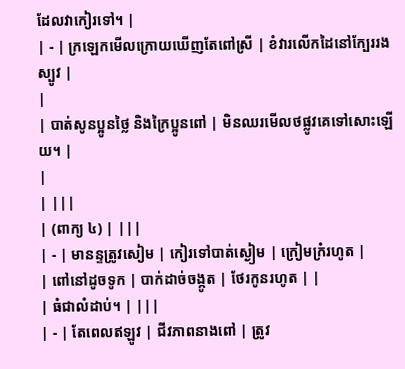ដែលវាកៀរទៅ។ |
| - | ក្រឡេកមើលក្រោយឃើញតែពៅស្រី | ខំវារលើកដៃនៅក្បែររងស្បូវ |
|
| បាត់សូនប្អូនថ្លៃ និងក្រៃប្អូនពៅ | មិនឈរមើលថផ្លូវគេទៅសោះឡើយ។ |
|
| |||
| (ពាក្យ ៤) | |||
| - | មានន្ទត្រូវសៀម | កៀរទៅបាត់ស្ងៀម | ក្រៀមក្រំរហូត |
| ពៅនៅដូចទូក | បាក់ដាច់ចង្កូត | ថែរកូនរហូត | |
| ធំជាលំដាប់។ | |||
| - | តែពេលឥឡូវ | ជីវភាពនាងពៅ | ត្រូវ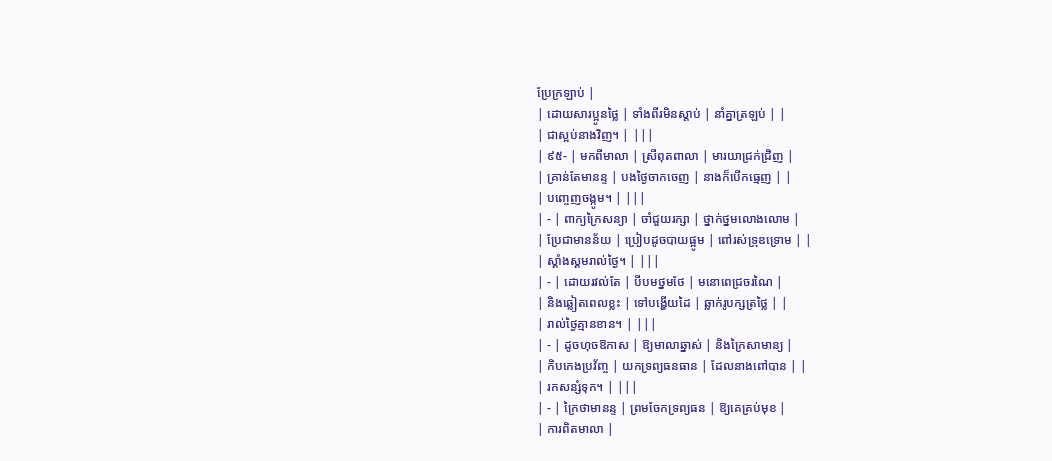ប្រែក្រឡាប់ |
| ដោយសារប្អូនថ្លៃ | ទាំងពីរមិនស្ដាប់ | នាំគ្នាត្រឡប់ | |
| ជាស្អប់នាងវិញ។ | |||
| ៩៥- | មកពីមាលា | ស្រីពុតពាលា | មារយាជ្រក់ជ្រិញ |
| គ្រាន់តែមានន្ទ | បងថ្ងៃចាកចេញ | នាងក៏បើកធ្មេញ | |
| បញ្ចេញចង្កូម។ | |||
| - | ពាក្យក្រៃសន្យា | ចាំជួយរក្សា | ថ្នាក់ថ្នមលោងលោម |
| ប្រែជាមានន័យ | ប្រៀបដូចបាយផ្អូម | ពៅរស់ទ្រុឌទ្រោម | |
| ស្គាំងស្គមរាល់ថ្ងៃ។ | |||
| - | ដោយរវល់តែ | បីបមថ្នមថែ | មនោពេជ្រចរណៃ |
| និងឆ្លៀតពេលខ្លះ | ទៅបង្ហើយដៃ | ឆ្លាក់រូបក្សត្រថ្លៃ | |
| រាល់ថ្ងៃគ្មានខាន។ | |||
| - | ដូចហុចឱកាស | ឱ្យមាលាឆ្នាស់ | និងក្រៃសាមាន្យ |
| កិបកេងប្រវ័ញ្ច | យកទ្រព្យធនធាន | ដែលនាងពៅបាន | |
| រកសន្សំទុក។ | |||
| - | ក្រៃថាមានន្ទ | ព្រមចែកទ្រព្យធន | ឱ្យគេគ្រប់មុខ |
| ការពិតមាលា |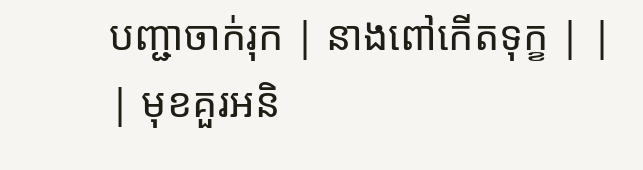បញ្ជាចាក់រុក | នាងពៅកើតទុក្ខ | |
| មុខគួរអនិ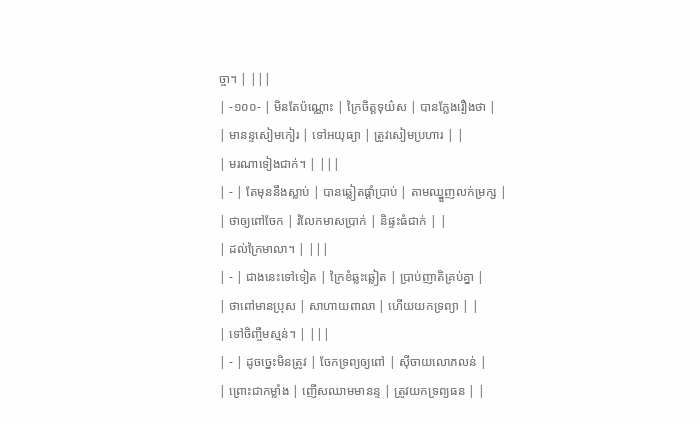ច្ចា។ | |||
| -១០០- | មិនតែប៉ណ្ណោះ | ក្រៃចិត្តទុយ៌ស | បានក្លែងរឿងថា |
| មានន្ទសៀមកៀរ | ទៅអយុធ្យា | ត្រូវសៀមប្រហារ | |
| មរណាទៀងជាក់។ | |||
| - | តែមុននឹងស្លាប់ | បានឆ្លៀតផ្តាំប្រាប់ | តាមឈ្នួញលក់ម្រក្ស |
| ថាឲ្យពៅចែក | រំលែកមាសប្រាក់ | និផ្ទះធំជាក់ | |
| ដល់ក្រៃមាលា។ | |||
| - | ជាងនេះទៅទៀត | ក្រៃខំឆ្លះឆ្លៀត | ប្រាប់ញាតិគ្រប់គ្នា |
| ថាពៅមានប្រុស | សាហាយពាលា | ហើយយកទ្រព្យា | |
| ទៅចិញ្ចឹមស្មន់។ | |||
| - | ដូចច្នេះមិនត្រូវ | ចែកទ្រព្យឲ្យពៅ | ស៊ីចាយលោភលន់ |
| ព្រោះជាកម្លាំង | ញើសឈាមមានន្ទ | ត្រូវយកទ្រព្យធន | |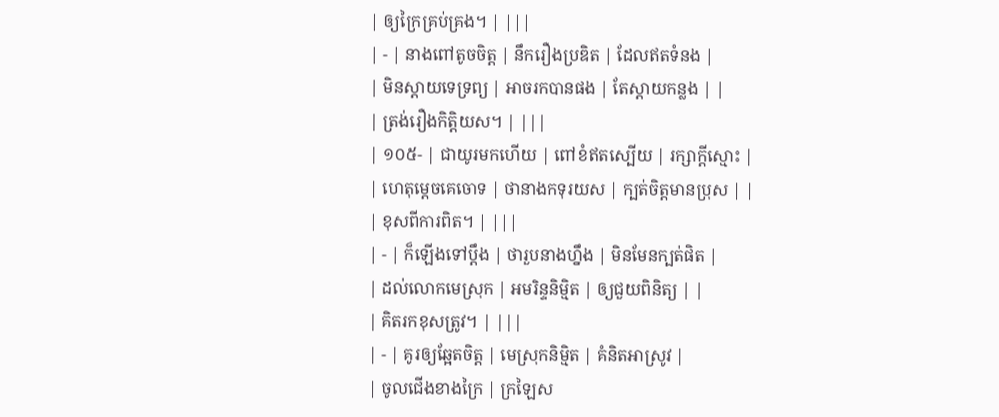| ឲ្យក្រៃគ្រប់គ្រង។ | |||
| - | នាងពៅតូចចិត្ត | នឹករឿងប្រឌិត | ដែលឥតទំនង |
| មិនស្តាយទេទ្រព្យ | អាចរកបានផង | តែស្តាយកន្លង | |
| ត្រង់រឿងកិត្តិយស។ | |||
| ១០៥- | ជាយូរមកហើយ | ពៅខំឥតស្បើយ | រក្សាក្តីស្មោះ |
| ហេតុម្តេចគេចោទ | ថានាងកទុរយស | ក្បត់ចិត្តមានប្រុស | |
| ខុសពីការពិត។ | |||
| - | ក៏ឡើងទៅប្តឹង | ថារួបនាងហ្នឹង | មិនមែនក្បត់ផិត |
| ដល់លោកមេស្រុក | អមរិន្ទនិម្មិត | ឲ្យជួយពិនិត្យ | |
| គិតរកខុសត្រូវ។ | |||
| - | គូរឲ្យឆ្អែតចិត្ត | មេស្រុកនិម្មិត | គំនិតអាស្រូវ |
| ចូលជើងខាងក្រៃ | ក្រឡៃស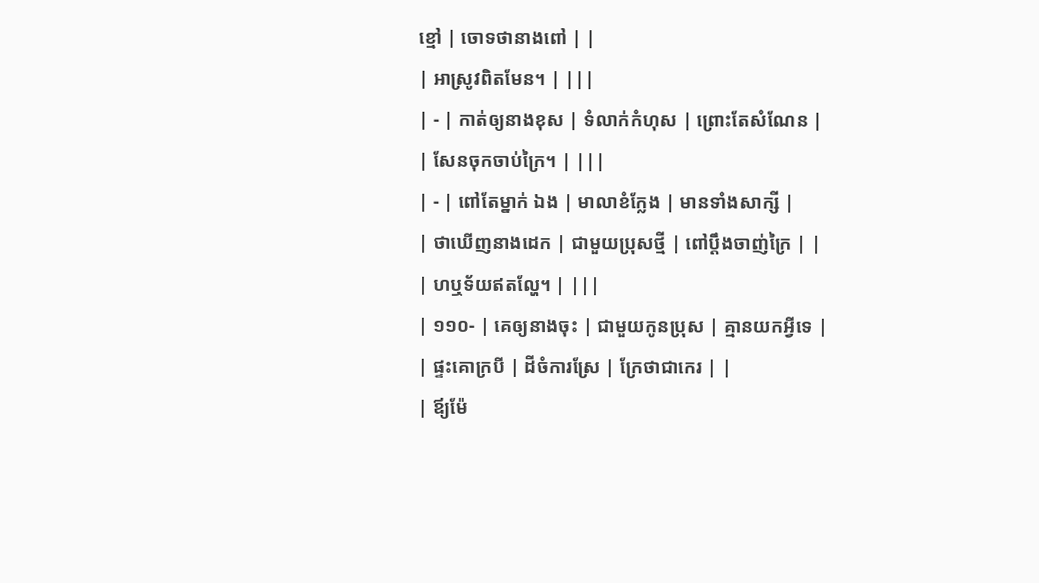ខ្មៅ | ចោទថានាងពៅ | |
| អាស្រូវពិតមែន។ | |||
| - | កាត់ឲ្យនាងខុស | ទំលាក់កំហុស | ព្រោះតែសំណែន |
| សែនចុកចាប់ក្រៃ។ | |||
| - | ពៅតែម្នាក់ ឯង | មាលាខំក្លែង | មានទាំងសាក្សី |
| ថាឃើញនាងដេក | ជាមួយប្រុសថ្មី | ពៅប្តឹងចាញ់ក្រៃ | |
| ហឬទ័យឥតល្ហែ។ | |||
| ១១០- | គេឲ្យនាងចុះ | ជាមួយកូនប្រុស | គ្មានយកអ្វីទេ |
| ផ្ទះគោក្របី | ដីចំការស្រែ | ក្រែថាជាកេរ | |
| ឪ្យម៉ែ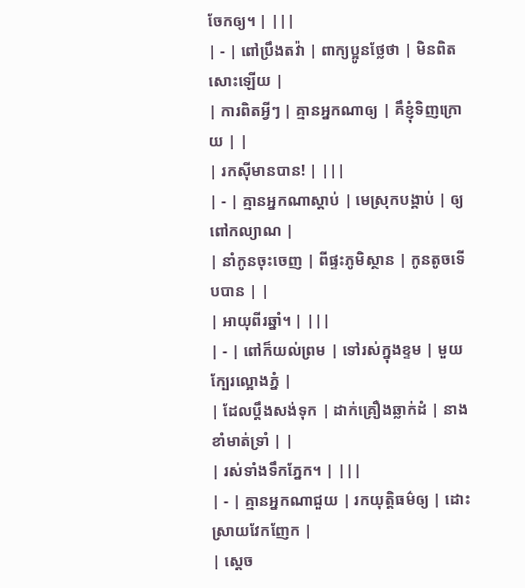ចែកឲ្យ។ | |||
| - | ពៅប្រឹងតវ៉ា | ពាក្យប្អូនថ្លែថា | មិនពិតសោះឡើយ |
| ការពិតអ្វីៗ | គ្មានអ្នកណាឲ្យ | គឹខ្ញុំទិញក្រោយ | |
| រកស៊ីមានបាន! | |||
| - | គ្មានអ្នកណាស្តាប់ | មេស្រុកបង្គាប់ | ឲ្យពៅកល្យាណ |
| នាំកូនចុះចេញ | ពីផ្ទះភូមិស្ថាន | កូនតូចទើបបាន | |
| អាយុពីរឆ្នាំ។ | |||
| - | ពៅក៏យល់ព្រម | ទៅរស់ក្នុងខ្ទម | មួយក្បែរល្អោងភ្នំ |
| ដែលប្តឹងសង់ទុក | ដាក់គ្រឿងឆ្លាក់ដំ | នាងខាំមាត់ទ្រាំ | |
| រស់ទាំងទឹកភ្នែក។ | |||
| - | គ្មានអ្នកណាជួយ | រកយុត្តិធម៌ឲ្យ | ដោះស្រាយវែកញែក |
| ស្តេច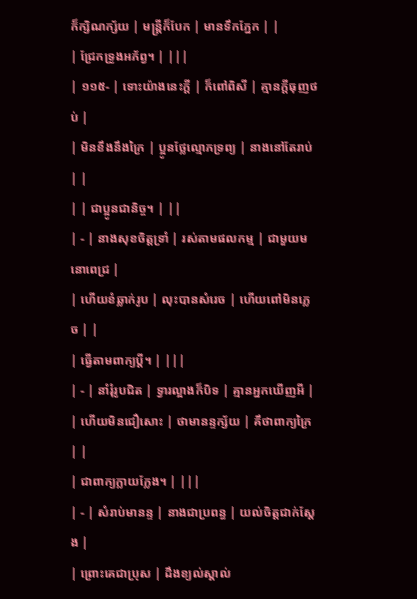ក៏ក្សិណក្ស័យ | មន្ត្រីក៏បែក | មានទឹកភ្នែក | |
| ជ្រែកទ្រូងអភ័ព្វ។ | |||
| ១១៥- | ទោះយ៉ាងនេះក្តី | ក៏ពៅពិសី | គ្មានក្តីធុញថប់ |
| មិនខឹងនឹងក្រៃ | ប្អូនថ្លែល្មោភទ្រព្យ | នាងនៅតែរាប់ | |
| | ជាប្អូនជានិច្ច។ | ||
| - | នាងសុខចិត្តទ្រាំ | រស់តាមផលកម្ម | ជាមួយមនោពេជ្រ |
| ហើយខំឆ្លាក់រូប | លុះបានសំរេច | ហើយពៅមិនភ្លេច | |
| ធ្វើតាមពាក្យប្តី។ | |||
| - | នាំរុំរូបជិត | ទ្វារល្អាងក៏បិទ | គ្មានអ្នកឃើញអី |
| ហើយមិនជឿសោះ | ថាមានន្ទក្ស័យ | គឹថាពាក្យក្រៃ | |
| ជាពាក្យក្លាយក្លែង។ | |||
| - | សំរាប់មានន្ទ | នាងជាប្រពន្ធ | យល់ចិត្តជាក់ស្តែង |
| ព្រោះគេជាប្រុស | ដឹងខ្យល់ស្គាល់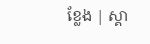ខ្លែង | ស្គា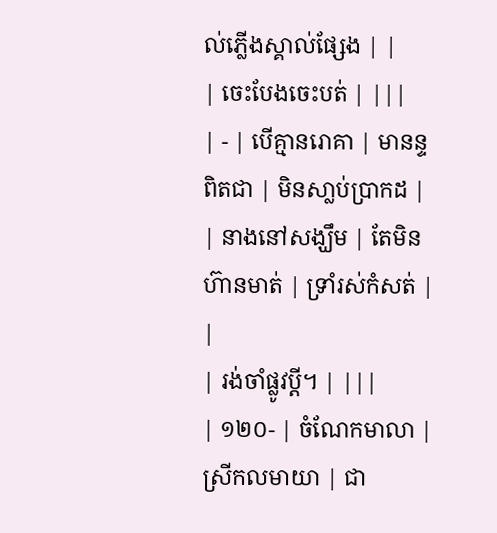ល់ភ្លើងស្គាល់ផ្សែង | |
| ចេះបែងចេះបត់ | |||
| - | បើគ្មានរោគា | មានន្ទពិតជា | មិនសា្លប់ប្រាកដ |
| នាងនៅសង្ឃឹម | តែមិនហ៊ានមាត់ | ទ្រាំរស់កំសត់ | |
| រង់ចាំផ្លូវប្តី។ | |||
| ១២០- | ចំណែកមាលា | ស្រីកលមាយា | ជា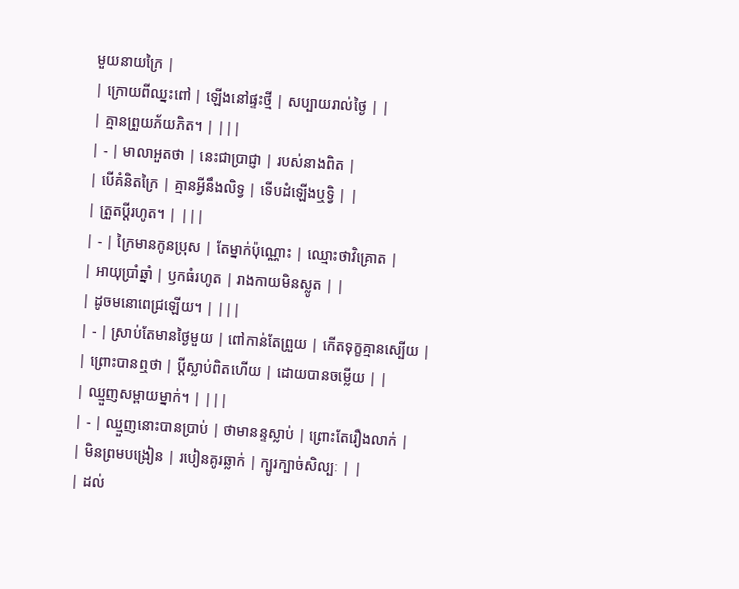មួយនាយក្រៃ |
| ក្រោយពីឈ្នះពៅ | ឡើងនៅផ្ទះថ្មី | សប្បាយរាល់ថ្ងៃ | |
| គ្មានព្រួយភ័យភិត។ | |||
| - | មាលាអួតថា | នេះជាប្រាជ្ញា | របស់នាងពិត |
| បើគំនិតក្រៃ | គ្មានអ្វីនឹងលិទ្វ | ទើបដំឡើងឬទ្វិ | |
| ត្រួតប្តីរហូត។ | |||
| - | ក្រៃមានកូនប្រុស | តែម្នាក់ប៉ុណ្ណោះ | ឈ្មោះថាវិគ្រោត |
| អាយុប្រាំឆ្នាំ | ឫកធំរហូត | រាងកាយមិនស្លូត | |
| ដូចមនោពេជ្រឡើយ។ | |||
| - | ស្រាប់តែមានថ្ងៃមួយ | ពៅកាន់តែព្រួយ | កើតទុក្ខគ្មានស្បើយ |
| ព្រោះបានឮថា | ប្ដីស្លាប់ពិតហើយ | ដោយបានចម្លើយ | |
| ឈ្មួញសម្ពាយម្នាក់។ | |||
| - | ឈ្មួញនោះបានប្រាប់ | ថាមានន្ទស្លាប់ | ព្រោះតែរឿងលាក់ |
| មិនព្រមបង្រៀន | របៀនគូរឆ្លាក់ | ក្បូរក្បាច់សិល្បៈ | |
| ដល់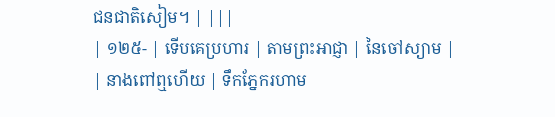ជនជាតិសៀម។ | |||
| ១២៥- | ទើបគេប្រហារ | តាមព្រះអាជ្ញា | នៃចៅស្យាម |
| នាងពៅឮហើយ | ទឹកភ្នែករហាម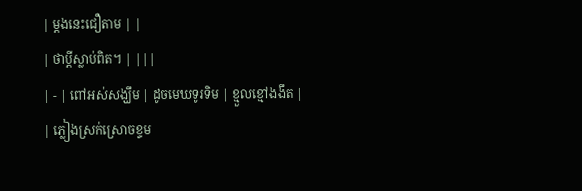| ម្ដងនេះជឿតាម | |
| ថាប្ដីស្លាប់ពិត។ | |||
| - | ពៅអស់សង្ឃឹម | ដូចមេឃទូរទិម | ខ្មួលខ្មៅងងឹត |
| ភ្លៀងស្រក់ស្រោចខ្ទម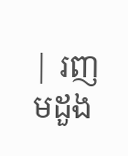| រញមដួង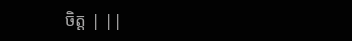ចិត្ត | ||